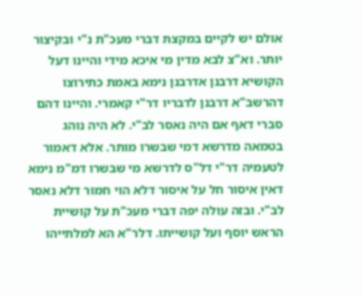אולם יש לקיים במקצת דברי מעכ"ת נ"י ובקיצור יותר. וא"צ לבא מדין מי איכא מידי והיינו דעל הקושיא דרבנן אדרבנן נימא באמת כתירוצו דהרשב"א דרבנן לדבריו דר"י קאמרי. והיינו דהם סברי דאף אם היה נאסר לב"י. לא היה נוהג בטמאה מדרשא דמי שבשרו מותר. אלא דאמור לטעמיה דר"י דל"ס לדרשא מי שבשרו דמ"מ נימא דאין איסור חל על איסור דלא הוי חמור דלא נאסר לב"י. ובזה עולה יפה דברי מעכ"ת על קושיית הראש יוסף ועל קושייתו. דלר"א הא למלתייהו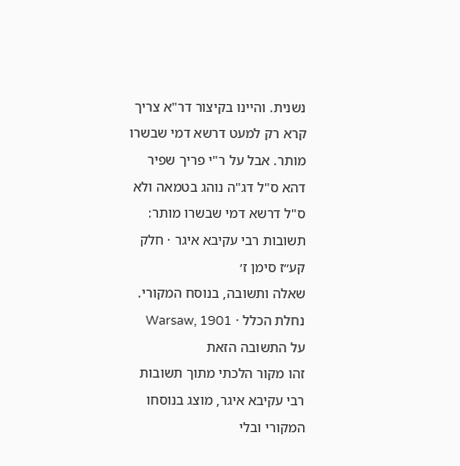נשנית. והיינו בקיצור דר"א צריך קרא רק למעט דרשא דמי שבשרו מותר. אבל על ר"י פריך שפיר דהא ס"ל דג"ה נוהג בטמאה ולא ס"ל דרשא דמי שבשרו מותר:
תשובות רבי עקיבא איגר · חלק קע״ז סימן ז׳
שאלה ותשובה, בנוסח המקורי.
נחלת הכלל · Warsaw, 1901
על התשובה הזאת
זהו מקור הלכתי מתוך תשובות רבי עקיבא איגר, מוצג בנוסחו המקורי ובלי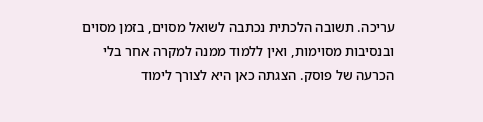עריכה. תשובה הלכתית נכתבה לשואל מסוים, בזמן מסוים ובנסיבות מסוימות, ואין ללמוד ממנה למקרה אחר בלי הכרעה של פוסק. הצגתה כאן היא לצורך לימוד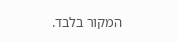המקור בלבד.